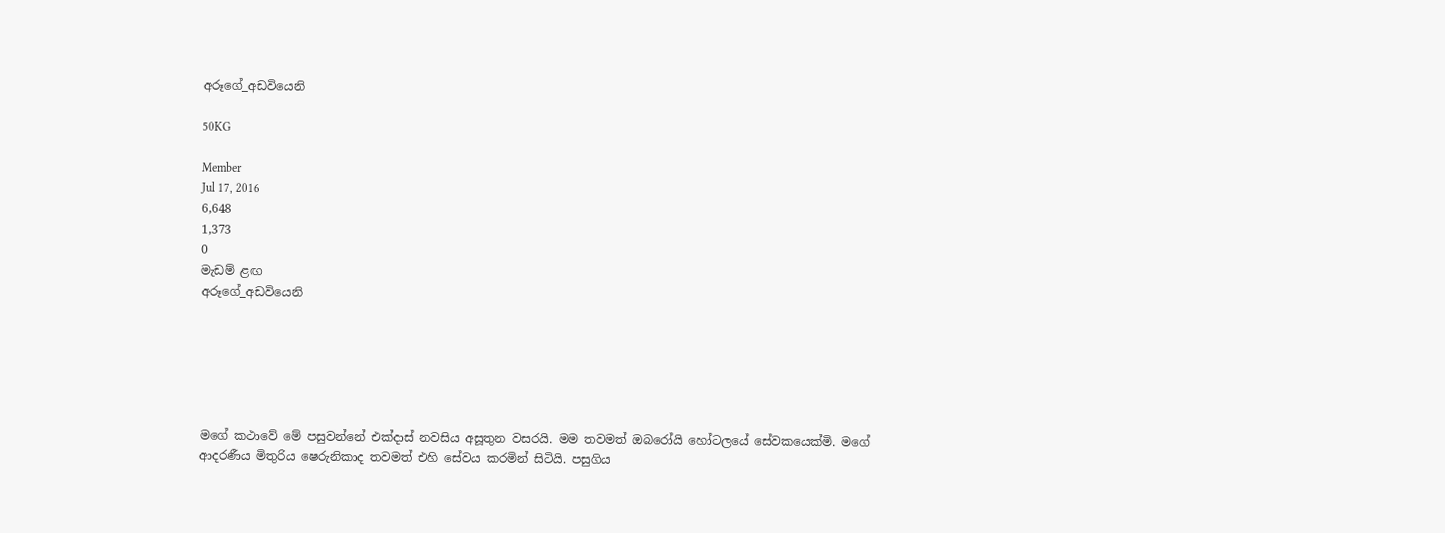අරූගේ_අඩවියෙනි

50KG

Member
Jul 17, 2016
6,648
1,373
0
මැඩම් ළඟ
අරූගේ_අඩවියෙනි






මගේ කථාවේ මේ පසුවන්නේ එක්දාස් නවසිය අසූතුන වසරයි. මම තවමත් ඔබරෝයි හෝටලයේ සේවකයෙක්මි. මගේ ආදරණීය මිතුරිය ෂෙරුනිකාද තවමත් එහි සේවය කරමින් සිටියි. පසුගිය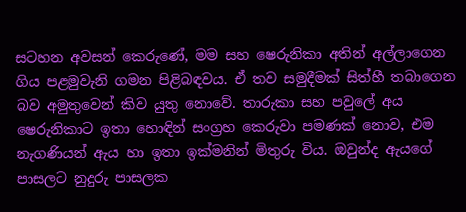සටහන අවසන් කෙරුණේ, මම සහ ෂෙරුනිකා අතින් අල්ලාගෙන ගිය පළමුවැනි ගමන පිළිබඳවය. ඒ තව සමුදීමක් සිත්හී තබාගෙන බව අමුතුවෙන් කිව යුතු නොවේ. තාරුකා සහ පවුලේ අය ෂෙරුනිකාට ඉතා හොඳින් සංග්‍රහ කෙරුවා පමණක් නොව, එම නැගණියන් ඇය හා ඉතා ඉක්මනින් මිතුරු විය. ඔවුන්ද ඇයගේ පාසලට නුදුරු පාසලක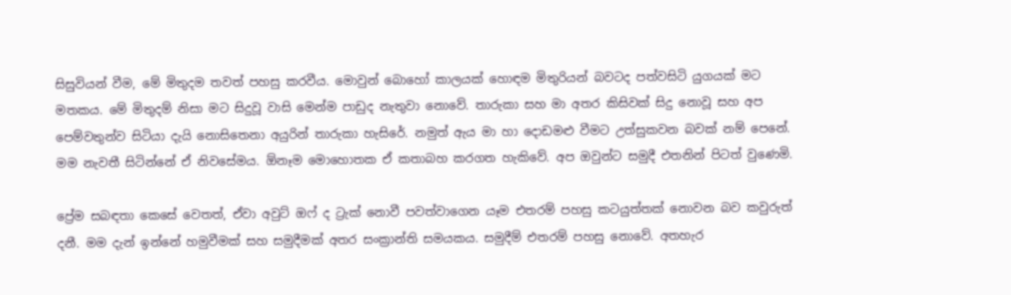සිසුවියන් වීම, මේ මිතුදම තවත් පහසු කරවීය. මොවුන් බොහෝ කාලයක් හොඳම මිතුරියන් බවටද පත්වසිටි යුගයක් මට මතකය. මේ මිතුදම් නිසා මට සිදුවූ වාසි මෙන්ම පාඩුද නැතුවා නොවේ. තාරුකා සහ මා අතර කිසිවක් සිදු නොවූ සහ අප පෙම්වතුන්ව සිටියා දැයි නොසිතෙනා අයුරින් තාරුකා හැසිරේ. නමුත් ඇය මා හා දොඩමළු වීමට උත්සුකවන බවක් නම් පෙනේ. මම නැවතී සිටින්නේ ඒ නිවසේමය. ඕනෑම මොහොතක ඒ කතාබහ කරගත හැකිවේ. අප ඔවුන්ට සමුදී එතනින් පිටත් වුණෙමි.

ප්‍රේම සබඳතා කෙසේ වෙතත්, ඒවා අවුට් ඔෆ් ද ට්‍රැක් නොවී පවත්වාගෙන යෑම එතරම් පහසු කටයුත්තක් නොවන බව කවුරුත් දනී. මම දැන් ඉන්නේ හමුවීමක් සහ සමුදීමක් අතර සංක්‍රාන්ති සමයකය. සමුදීම් එතරම් පහසු නොවේ. අතහැර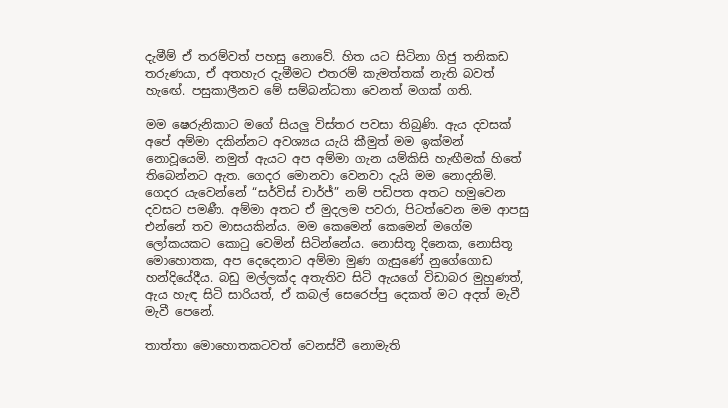දැමීම් ඒ තරම්වත් පහසු නොවේ. හිත යට සිටිනා ගිජු තනිකඩ තරුණයා, ඒ අතහැර දැමීමට එතරම් කැමත්තක් නැති බවත් හැඟේ. පසුකාලීනව මේ සම්බන්ධතා වෙනත් මගක් ගති.

මම ෂෙරුනිකාට මගේ සියලු විස්තර පවසා තිබුණි. ඇය දවසක් අපේ අම්මා දකින්නට අවශ්‍යය යැයි කීමුත් මම ඉක්මන් නොවූයෙමි. නමුත් ඇයට අප අම්මා ගැන යම්කිසි හැඟීමක් හිතේ තිබෙන්නට ඇත. ගෙදර මොනවා වෙනවා දැයි මම නොදනිමි. ගෙදර යැවෙන්නේ “සර්විස් චාර්ජ්” නම් පඩිපත අතට හමුවෙන දවසට පමණී. අම්මා අතට ඒ මුදලම පවරා, පිටත්වෙන මම ආපසු එන්නේ තව මාසයකින්ය. මම කෙමෙන් කෙමෙන් මගේම ලෝකයකට කොටු වෙමින් සිටින්නේය. නොසිතූ දිනෙක, නොසිතූ මොහොතක, අප දෙදෙනාට අම්මා මුණ ගැසුණේ නුගේගොඩ හන්දියේදීය. බඩු මල්ලක්ද අතැතිව සිටි ඇයගේ විඩාබර මුහුණත්, ඇය හැඳ සිටි සාරියත්, ඒ කබල් සෙරෙප්පු දෙකත් මට අදත් මැවී මැවී පෙනේ.

තාත්තා මොහොතකටවත් වෙනස්වී නොමැති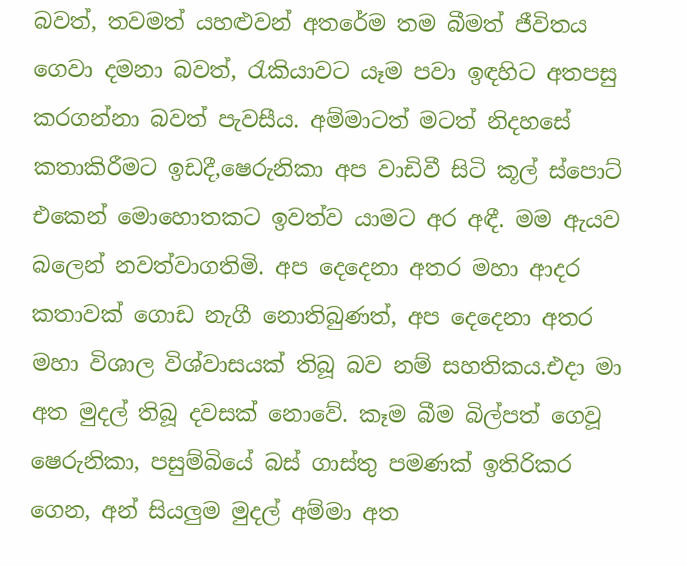බවත්, තවමත් යහළුවන් අතරේම තම බීමත් ජීවිතය ගෙවා දමනා බවත්, රැකියාවට යෑම පවා ඉඳහිට අතපසු කරගන්නා බවත් පැවසීය. අම්මාටත් මටත් නිදහසේ කතාකිරීමට ඉඩදී,ෂෙරුනිකා අප වාඩිවී සිටි කූල් ස්පොට් එකෙන් මොහොතකට ඉවත්ව යාමට අර අඳී. මම ඇයව බලෙන් නවත්වාගතිමි. අප දෙදෙනා අතර මහා ආදර කතාවක් ගොඩ නැගී නොතිබුණත්, අප දෙදෙනා අතර මහා විශාල විශ්වාසයක් තිබූ බව නම් සහතිකය.එදා මා අත මුදල් තිබූ දවසක් නොවේ. කෑම බීම බිල්පත් ගෙවූ ෂෙරුනිකා, පසුම්බියේ බස් ගාස්තු පමණක් ඉතිරිකර ගෙන, අන් සියලුම මුදල් අම්මා අත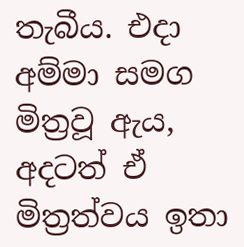තැබීය. එදා අම්මා සමග මිත්‍රවූ ඇය, අදටත් ඒ මිත්‍රත්වය ඉතා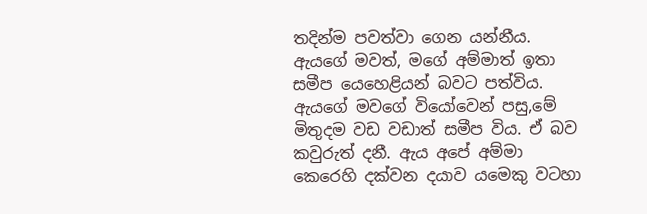තදින්ම පවත්වා ගෙන යන්නීය. ඇයගේ මවත්, මගේ අම්මාත් ඉතා සමීප යෙහෙළියන් බවට පත්විය. ඇයගේ මවගේ වියෝවෙන් පසු,මේ මිතුදම වඩ වඩාත් සමීප විය. ඒ බව කවුරුත් දනී. ඇය අපේ අම්මා කෙරෙහි දක්වන දයාව යමෙකු වටහා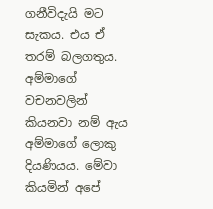ගනීවිදැයි මට සැකය. එය ඒ තරම් බලගතුය. අම්මාගේ වචනවලින් කියනවා නම් ඇය අම්මාගේ ලොකු දියණියය. මේවා කියමින් අපේ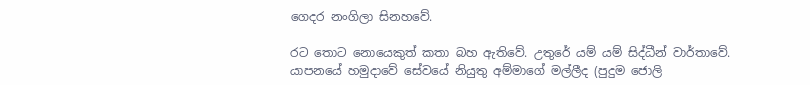ගෙදර නංගිලා සිනහවේ.

රට තොට නොයෙකුත් කතා බහ ඇතිවේ. උතුරේ යම් යම් සිද්ධීන් වාර්තාවේ. යාපනයේ හමුදාවේ සේවයේ නියුතු අම්මාගේ මල්ලීද (පුදුම ජොලි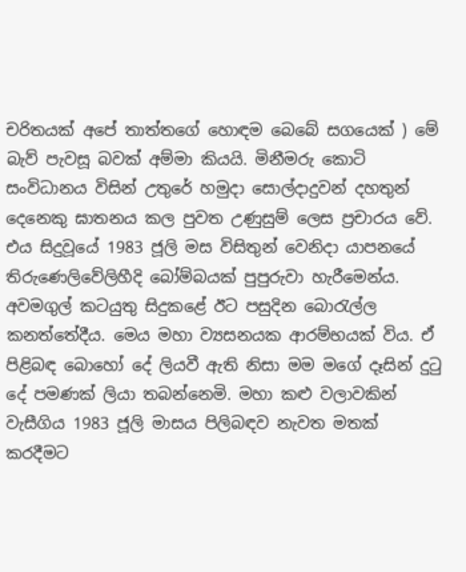චරිතයක් අපේ තාත්තගේ හොඳම බෙබේ සගයෙක් ) මේ බැව් පැවසූ බවක් අම්මා කියයි. මිනීමරු කොටි සංවිධානය විසින් උතුරේ හමුදා සොල්දාදුවන් දහතුන් දෙනෙකු ඝාතනය කල පුවත උණුසුම් ලෙස ප්‍රචාරය වේ. එය සිදුවූයේ 1983 ජූලි මස විසිතුන් වෙනිදා යාපනයේ තිරුණෙලිවේලිහීදි බෝම්බයක් පුපුරුවා හැරීමෙන්ය. අවමගුල් කටයුතු සිදුකළේ ඊට පසුදින බොරැල්ල කනත්තේදීය. මෙය මහා ව්‍යසනයක ආරම්භයක් විය. ඒ පිළිබඳ බොහෝ දේ ලියවී ඇති නිසා මම මගේ දෑසින් දුටු දේ පමණක් ලියා තබන්නෙමි. මහා කළු වලාවකින් වැසීගිය 1983 ජූලි මාසය පිලිබඳව නැවත මතක් කරදීමට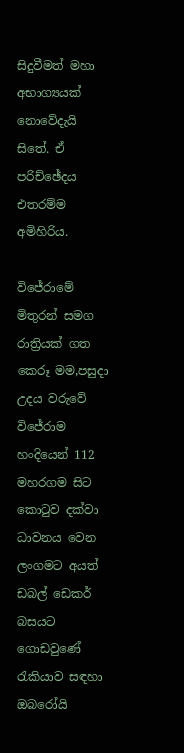සිදුවීමත් මහා අභාග්‍යයක් නොවේදැයි සිතේ. ඒ පරිච්ඡේදය එතරම්ම අමිහිරිය.

විජේරාමේ මිතුරන් සමග රාත්‍රියක් ගත කෙරූ මම,පසුදා උදය වරුවේ විජේරාම හංදියෙන් 112 මහරගම සිට කොටුව දක්වා ධාවනය වෙන ලංගමට අයත් ඩබල් ඩෙකර් බසයට ගොඩවුණේ රැකියාව සඳහා ඔබරෝයි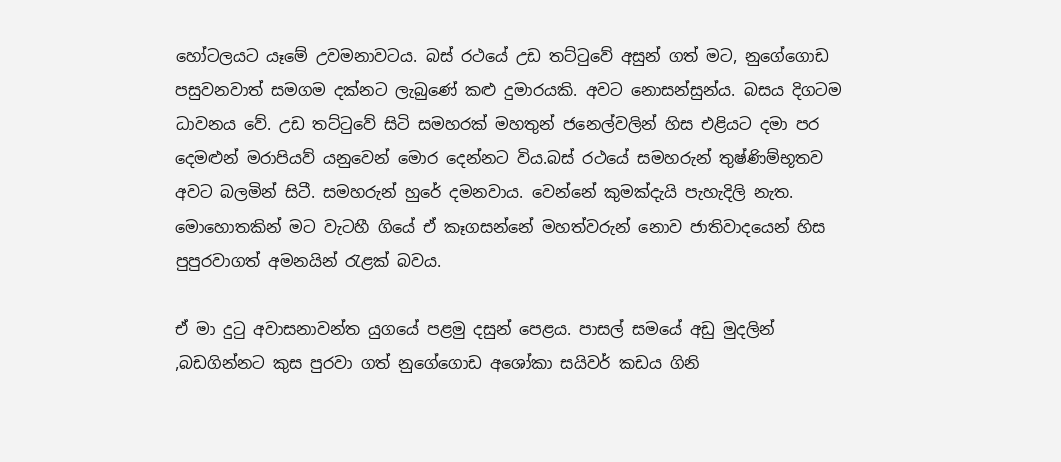හෝටලයට යෑමේ උවමනාවටය. බස් රථයේ උඩ තට්ටුවේ අසුන් ගත් මට, නුගේගොඩ පසුවනවාත් සමගම දක්නට ලැබුණේ කළු දුමාරයකි. අවට නොසන්සුන්ය. බසය දිගටම ධාවනය වේ. උඩ තට්ටුවේ සිටි සමහරක් මහතුන් ජනෙල්වලින් හිස එළියට දමා පර දෙමළුන් මරාපියව් යනුවෙන් මොර දෙන්නට විය.බස් රථයේ සමහරුන් තුෂ්ණිම්භූතව අවට බලමින් සිටී. සමහරුන් හුරේ දමනවාය. වෙන්නේ කුමක්දැයි පැහැදිලි නැත. මොහොතකින් මට වැටහී ගියේ ඒ කෑගසන්නේ මහත්වරුන් නොව ජාතිවාදයෙන් හිස පුපුරවාගත් අමනයින් රැළක් බවය.

ඒ මා දුටු අවාසනාවන්ත යුගයේ පළමු දසුන් පෙළය. පාසල් සමයේ අඩු මුදලින් ,බඩගින්නට කුස පුරවා ගත් නුගේගොඩ අශෝකා සයිවර් කඩය ගිනි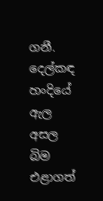ගනී. දෙල්කඳ හංදියේ ඇල අසල බිම එළාගත්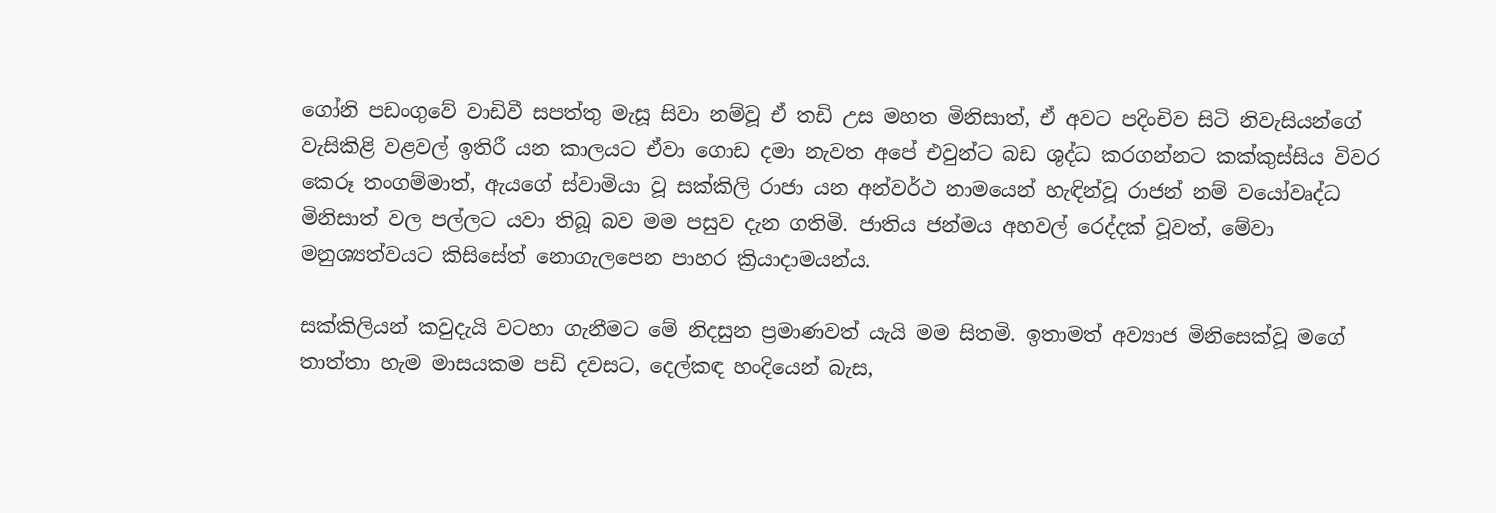ගෝනි පඩංගුවේ වාඩිවී සපත්තු මැසූ සිවා නම්වූ ඒ තඩි උස මහත මිනිසාත්, ඒ අවට පදිංචිව සිටි නිවැසියන්ගේ වැසිකිළි වළවල් ඉතිරී යන කාලයට ඒවා ගොඩ දමා නැවත අපේ එවුන්ට බඩ ශුද්ධ කරගන්නට කක්කුස්සිය විවර කෙරූ තංගම්මාත්, ඇයගේ ස්වාමියා වූ සක්කිලි රාජා යන අන්වර්ථ නාමයෙන් හැඳින්වූ රාජන් නම් වයෝවෘද්ධ මිනිසාත් වල පල්ලට යවා තිබූ බව මම පසුව දැන ගතිමි. ජාතිය ජන්මය අහවල් රෙද්දක් වූවත්, මේවා මනුශ්‍යත්වයට කිසිසේත් නොගැලපෙන පාහර ක්‍රියාදාමයන්ය.

සක්කිලියන් කවුදැයි වටහා ගැනීමට මේ නිදසුන ප්‍රමාණවත් යැයි මම සිතමි. ඉතාමත් අව්‍යාජ මිනිසෙක්වූ මගේ තාත්තා හැම මාසයකම පඩි දවසට, දෙල්කඳ හංදියෙන් බැස,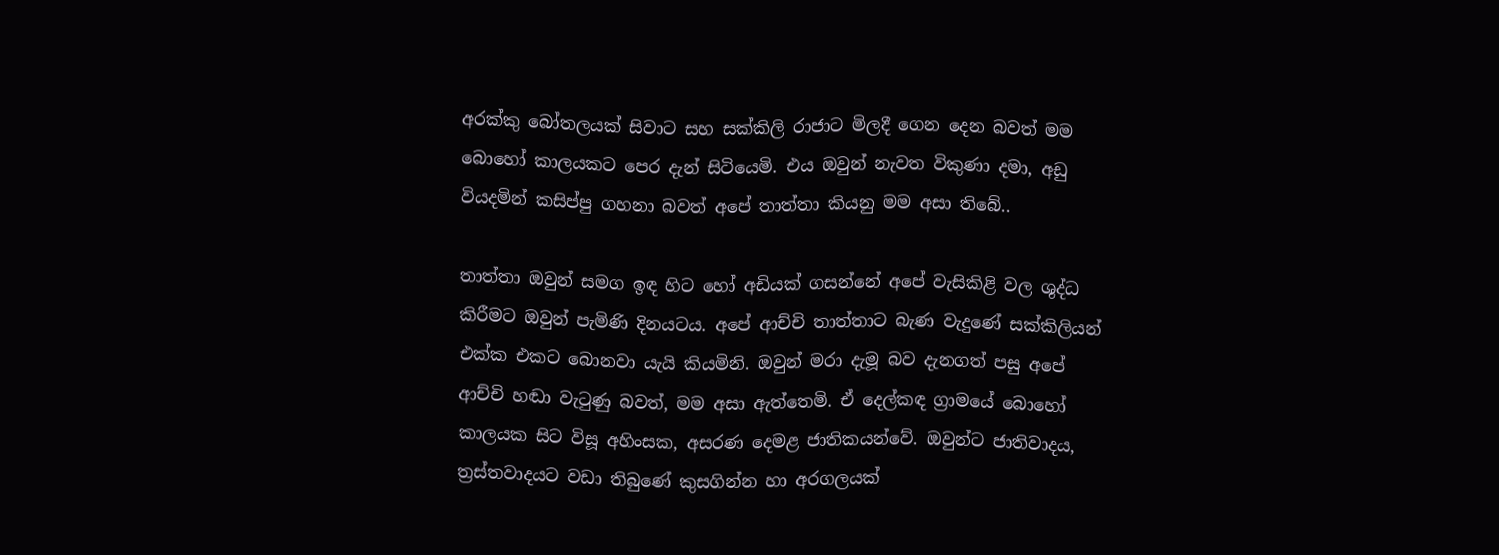අරක්කු බෝතලයක් සිවාට සහ සක්කිලි රාජාට මිලදී ගෙන දෙන බවත් මම බොහෝ කාලයකට පෙර දැන් සිටියෙමි. එය ඔවුන් නැවත විකුණා දමා, අඩු වියදමින් කසිප්පු ගහනා බවත් අපේ තාත්තා කියනු මම අසා තිබේ..

තාත්තා ඔවුන් සමග ඉඳ හිට හෝ අඩියක් ගසන්නේ අපේ වැසිකිළි වල ශුද්ධ කිරීමට ඔවුන් පැමිණි දිනයටය. අපේ ආච්චි තාත්තාට බැණ වැදුණේ සක්කිලියන් එක්ක එකට බොනවා යැයි කියමිනි. ඔවුන් මරා දැමූ බව දැනගත් පසු අපේ ආච්චි හඬා වැටුණු බවත්, මම අසා ඇත්තෙමි. ඒ දෙල්කඳ ග්‍රාමයේ බොහෝ කාලයක සිට විසූ අහිංසක, අසරණ දෙමළ ජාතිකයන්වේ. ඔවුන්ට ජාතිවාදය, ත්‍රස්තවාදයට වඩා තිබුණේ කුසගින්න හා අරගලයක්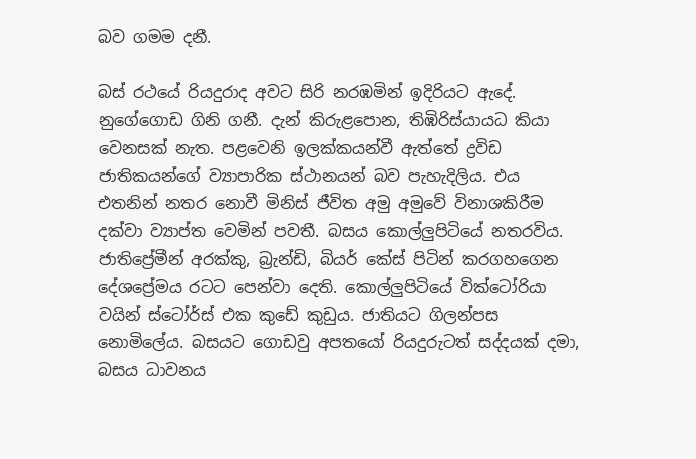බව ගමම දනී.

බස් රථයේ රියදුරාද අවට සිරි නරඹමින් ඉදිරියට ඇදේ. නුගේගොඩ ගිනි ගනී. දැන් කිරුළපොන, තිඹිරිස්යායධ කියා වෙනසක් නැත. පළවෙනි ඉලක්කයන්වී ඇත්තේ ද්‍රවිඩ ජාතිකයන්ගේ ව්‍යාපාරික ස්ථානයන් බව පැහැදිලිය. එය එතනින් නතර නොවී මිනිස් ජීවිත අමු අමුවේ විනාශකිරීම දක්වා ව්‍යාප්ත වෙමින් පවතී. බසය කොල්ලුපිටියේ නතරවිය. ජාතිප්‍රේමීන් අරක්කු, බ්‍රැන්ඩි, බියර් කේස් පිටින් කරගහගෙන දේශප්‍රේමය රටට පෙන්වා දෙති. කොල්ලුපිටියේ වික්ටෝරියා වයින් ස්ටෝර්ස් එක කුඩේ කුඩුය. ජාතියට ගිලන්පස නොමිලේය. බසයට ගොඩවු අපතයෝ රියදුරුටත් සද්දයක් දමා, බසය ධාවනය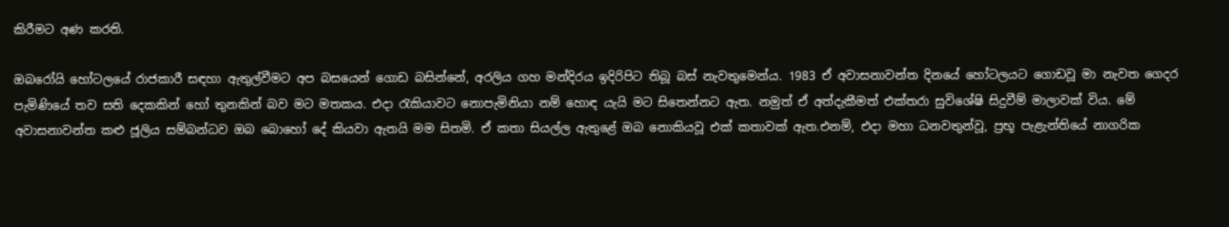කිරීමට අණ කරති.

ඔබරෝයි හෝටලයේ රාජකාරී සඳහා ඇතුල්වීමට අප බසයෙන් ගොඩ බසින්නේ, අරලිය ගහ මන්දිරය ඉදිරිපිට තිබූ බස් නැවතුමෙන්ය. 1983 ඒ අවාසනාවන්ත දිනයේ හෝටලයට ගොඩවූ මා නැවත ගෙදර පැමිණියේ තව සති දෙකකින් හෝ තුනකින් බව මට මතකය. එදා රැකියාවට නොපැමිනියා නම් හොඳ යැයි මට සිතෙන්නට ඇත. නමුත් ඒ අත්දැකීමත් එක්තරා සුවිශේෂි සිදුවීම් මාලාවක් විය. මේ අවාසනාවන්ත කළු ජූලිය සම්බන්ධව ඔබ බොහෝ දේ කියවා ඇතයි මම සිතමි. ඒ කතා සියල්ල ඇතුළේ ඔබ නොකියවූ එක් කතාවක් ඇත.එනම්, එදා මහා ධනවතුන්වූ, ප්‍රභූ පැළැන්තියේ නාගරික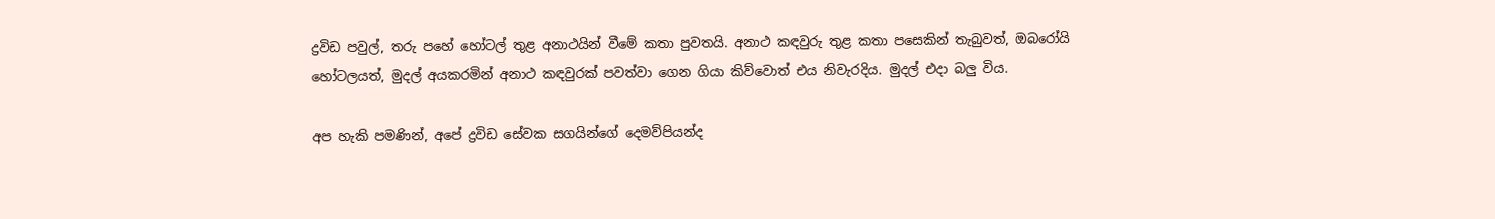ද්‍රවිඩ පවුල්, තරු පහේ හෝටල් තුළ අනාථයින් වීමේ කතා පුවතයි. අනාථ කඳවුරු තුළ කතා පසෙකින් තැබුවත්, ඔබරෝයි හෝටලයත්, මුදල් අයකරමින් අනාථ කඳවුරක් පවත්වා ගෙන ගියා කිව්වොත් එය නිවැරදිය. මුදල් එදා බලු විය.

අප හැකි පමණින්, අපේ ද්‍රවිඩ සේවක සගයින්ගේ දෙමව්පියන්ද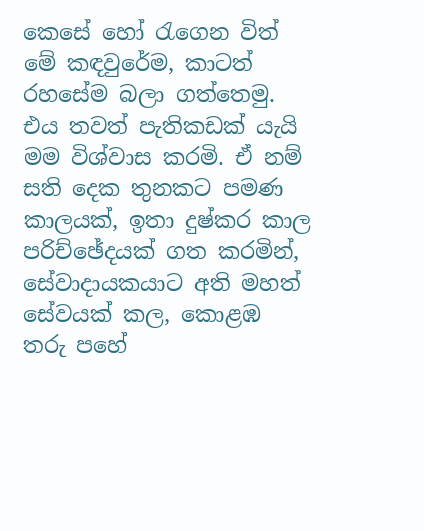කෙසේ හෝ රැගෙන විත් මේ කඳවුරේම, කාටත් රහසේම බලා ගත්තෙමු. එය තවත් පැතිකඩක් යැයි මම විශ්වාස කරමි. ඒ නම් සති දෙක තුනකට පමණ කාලයක්, ඉතා දුෂ්කර කාල පරිච්ඡේදයක් ගත කරමින්, සේවාදායකයාට අති මහත් සේවයක් කල, කොළඹ තරු පහේ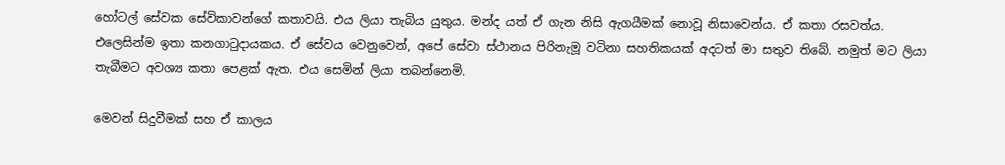හෝටල් සේවක සේවිකාවන්ගේ කතාවයි. එය ලියා තැබිය යුතුය. මන්ද යත් ඒ ගැන නිසි ඇගයීමක් නොවූ නිසාවෙන්ය. ඒ කතා රසවත්ය. එලෙසින්ම ඉතා කනගාටුදායකය. ඒ සේවය වෙනුවෙන්, අපේ සේවා ස්ථානය පිරිනැමූ වටිනා සහතිකයක් අදටත් මා සතුව තිබේ. නමුත් මට ලියා තැබීමට අවශ්‍ය කතා පෙළක් ඇත. එය සෙමින් ලියා තබන්නෙමි.

මෙවන් සිදුවීමක් සහ ඒ කාලය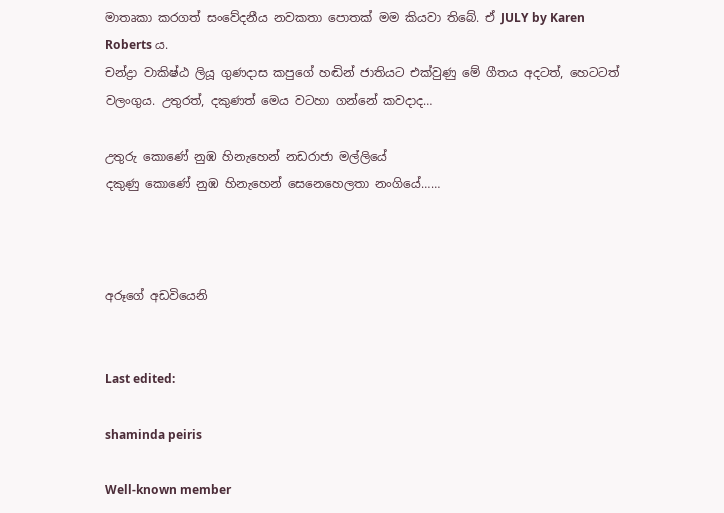මාතෘකා කරගත් සංවේදනීය නවකතා පොතක් මම කියවා තිබේ. ඒ JULY by Karen Roberts ය.
චන්ද්‍රා වාකිෂ්ඨ ලියූ ගුණදාස කපුගේ හඬින් ජාතියට එක්වුණු මේ ගීතය අදටත්, හෙටටත් වලංගුය. උතුරත්, දකුණත් මෙය වටහා ගන්නේ කවදාද…

උතුරු කොණේ නුඹ හිනැහෙන් නඩරාජා මල්ලියේ
දකුණු කොණේ නුඹ හිනැහෙන් සෙනෙහෙලතා නංගියේ……



අරූගේ අඩවියෙනි


Last edited:

shaminda peiris

Well-known member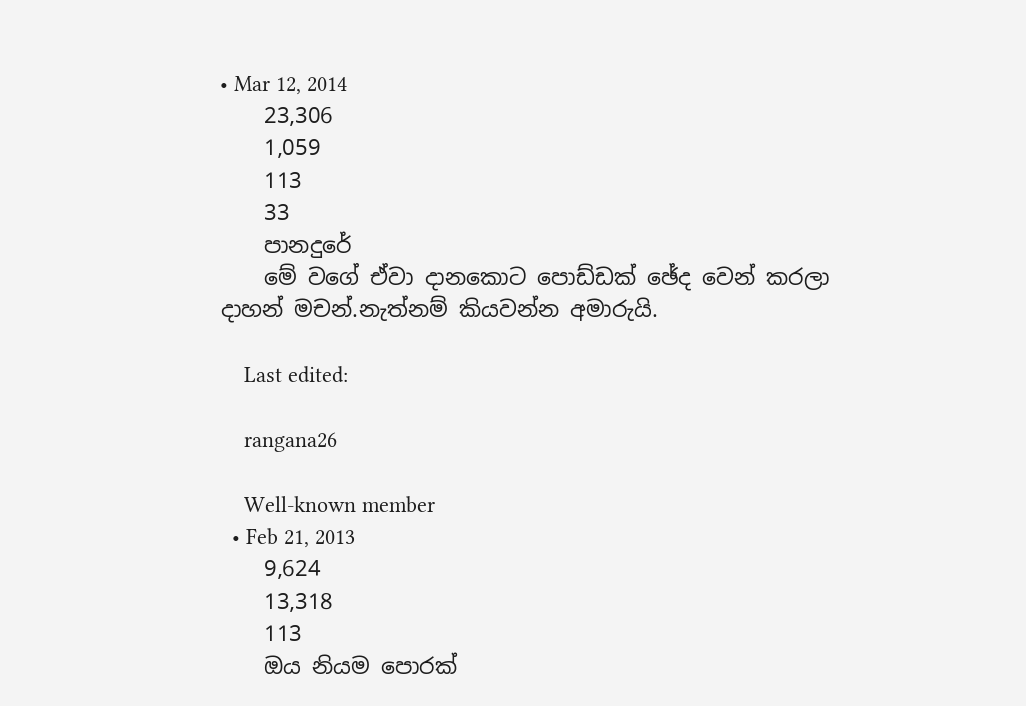• Mar 12, 2014
    23,306
    1,059
    113
    33
    පානදුරේ
    මේ වගේ ඒවා දානකොට පොඩ්ඩක් ඡේද වෙන් කරලා දාහන් මචන්.නැත්නම් කියවන්න අමාරුයි.

    Last edited:

    rangana26

    Well-known member
  • Feb 21, 2013
    9,624
    13,318
    113
    ඔය නියම පොරක්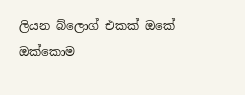ලියන බ්ලොග් එකක් ඔකේ ඔක්කොම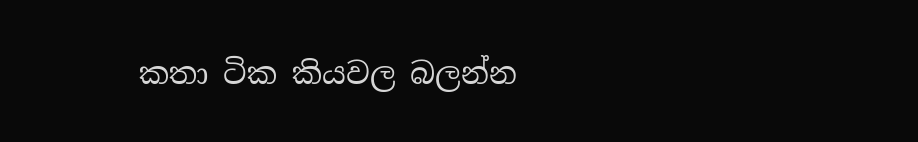කතා ටික කියවල බලන්න